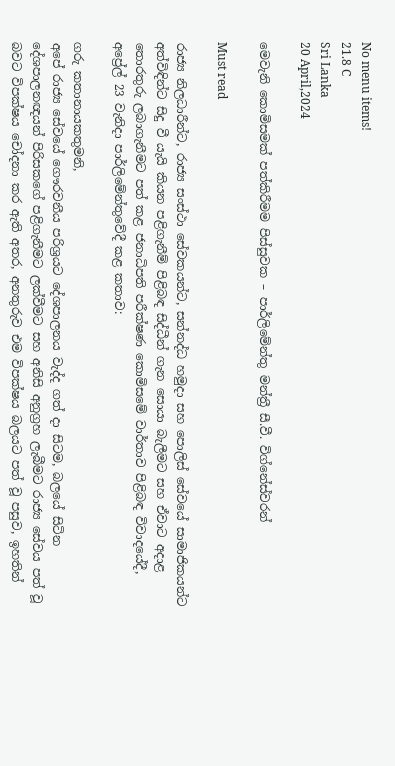No menu items!
21.8 C
Sri Lanka
20 April,2024

මෙවැනි කොමිසමක් පත්කිරීමම පිස්සුවක – පාර්ලිමේන්තු මන්ත්‍රී සී.වී. විග්නේස්වරන්

Must read

රාජ්‍ය නිලධාරීන්ට, රාජ්‍ය සංස්ථා සේවකයන්ට, සන්නද්ධ හමුදා සහ පොලිස් සේවයේ සාමාජිකයන්ට අත්විඳින්ට සිදු වී යැයි කියන පළිගැනීම් පිළිබඳ සිද්ධීන් ගැන සොයා බැලීමට සහ ඒවාට අදාළ තොරතුරු ලබාගැනීමට පත් කළ ජනාධිපති පරීක්ෂණ කොමිසමේ වාර්තාව පිළිබඳ විවාදයේදී, අප්‍රේල් 23 වැනිදා පාර්ලිමේන්තුවේදී කළ කතාව:

ගරු කතානායකතුමනි,
අපේ රාජ්‍ය සේවයේ ගෞරවනීය පරිශ්‍රයට දේශපාලනය වැද්ද ගත් දා සිටම, බලයේ සිටින දේශපාලනඥයන් පිරිසකගේ පළිගැනීමට ලක්වීමට සහ අනිසි අනුග්‍රහ ලැබීමට රාජ්‍ය සේවය පත් වූ බවට විපක්ෂය චෝදනා කර ඇති අතර, අනතුරුව එම විපක්ෂය බලයට පත් වූ පසුව, ඉහතින්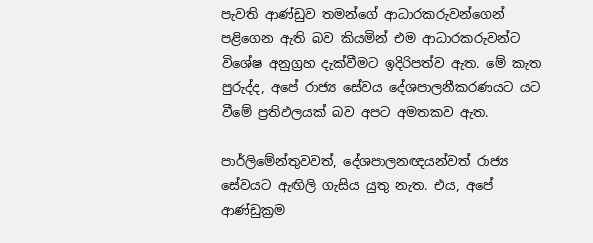පැවති ආණ්ඩුව තමන්ගේ ආධාරකරුවන්ගෙන් පළිගෙන ඇති බව කියමින් එම ආධාරකරුවන්ට විශේෂ අනුග්‍රහ දැක්වීමට ඉදිරිපත්ව ඇත. මේ කැත පුරුද්ද, අපේ රාජ්‍ය සේවය දේශපාලනීකරණයට යට වීමේ ප්‍රතිඵලයක් බව අපට අමතකව ඇත.

පාර්ලිමේන්තුවවත්, දේශපාලනඥයන්වත් රාජ්‍ය සේවයට ඇඟිලි ගැසිය යුතු නැත. එය, අපේ ආණ්ඩුක්‍රම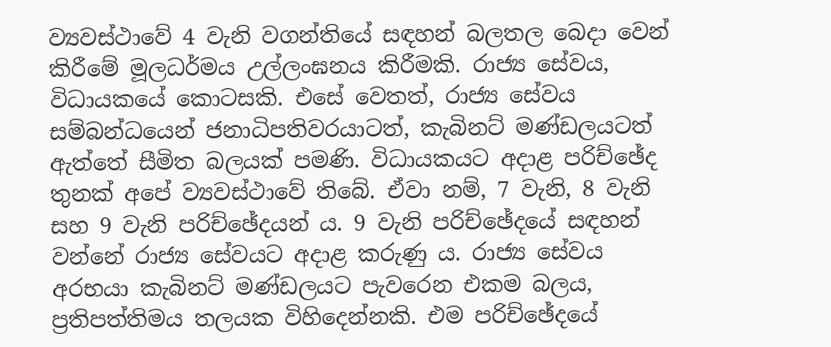ව්‍යවස්ථාවේ 4 වැනි වගන්තියේ සඳහන් බලතල බෙදා වෙන් කිරීමේ මූලධර්මය උල්ලංඝනය කිරීමකි. රාජ්‍ය සේවය, විධායකයේ කොටසකි. එසේ වෙතත්, රාජ්‍ය සේවය සම්බන්ධයෙන් ජනාධිපතිවරයාටත්, කැබිනට් මණ්ඩලයටත් ඇත්තේ සීමිත බලයක් පමණි. විධායකයට අදාළ පරිච්ඡේද තුනක් අපේ ව්‍යවස්ථාවේ තිබේ. ඒවා නම්, 7 වැනි, 8 වැනි සහ 9 වැනි පරිච්ඡේදයන් ය. 9 වැනි පරිච්ඡේදයේ සඳහන් වන්නේ රාජ්‍ය සේවයට අදාළ කරුණු ය. රාජ්‍ය සේවය අරභයා කැබිනට් මණ්ඩලයට පැවරෙන එකම බලය, ප්‍රතිපත්තිමය තලයක විහිදෙන්නකි. එම පරිච්ඡේදයේ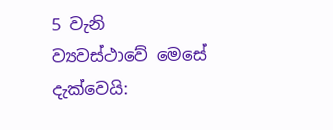5 වැනි ව්‍යවස්ථාවේ මෙසේ දැක්වෙයි: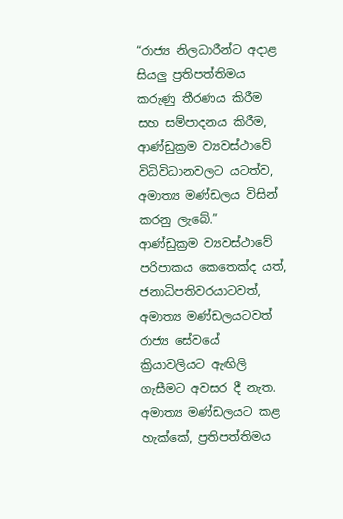“රාජ්‍ය නිලධාරීන්ට අදාළ සියලු ප්‍රතිපත්තිමය කරුණු තීරණය කිරීම සහ සම්පාදනය කිරීම, ආණ්ඩුක්‍රම ව්‍යවස්ථාවේ විධිවිධානවලට යටත්ව, අමාත්‍ය මණ්ඩලය විසින් කරනු ලැබේ.”
ආණ්ඩුක්‍රම ව්‍යවස්ථාවේ පරිපාකය කෙතෙක්ද යත්, ජනාධිපතිවරයාටවත්, අමාත්‍ය මණ්ඩලයටවත් රාජ්‍ය සේවයේ ක්‍රියාවලියට ඇඟිලි ගැසීමට අවසර දී නැත. අමාත්‍ය මණ්ඩලයට කළ හැක්කේ, ප්‍රතිපත්තිමය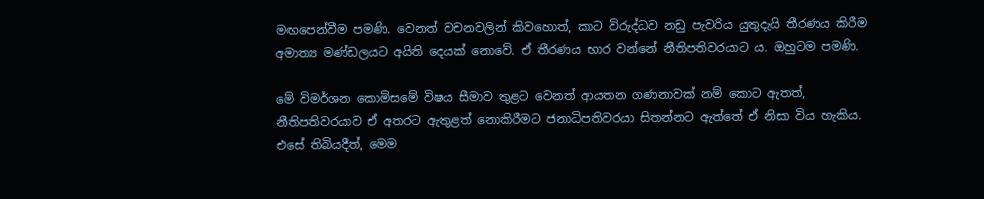මඟපෙන්වීම පමණි. වෙනත් වචනවලින් කිවහොත්, කාට විරුද්ධව නඩු පැවරිය යුතුදැයි තීරණය කිරීම අමාත්‍ය මණ්ඩලයට අයිති දෙයක් නොවේ. ඒ තීරණය භාර වන්නේ නීතිපතිවරයාට ය. ඔහුටම පමණි.

මේ විමර්ශන කොමිසමේ විෂය සීමාව තුළට වෙනත් ආයතන ගණනාවක් නම් කොට ඇතත්, නීතිපතිවරයාව ඒ අතරට ඇතුළත් නොකිරීමට ජනාධිපතිවරයා සිතන්නට ඇත්තේ ඒ නිසා විය හැකිය. එසේ තිබියදීත්, මෙම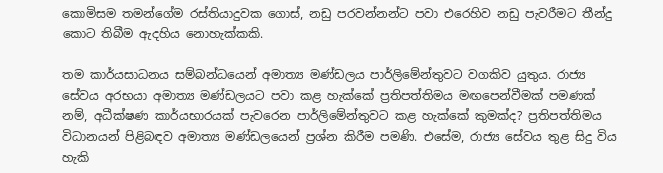කොමිසම තමන්ගේම රස්තියාදුවක ගොස්, නඩු පරවන්නන්ට පවා එරෙහිව නඩු පැවරීමට තීන්දු කොට තිබීම ඇදහිය නොහැක්කකි.

තම කාර්යසාධනය සම්බන්ධයෙන් අමාත්‍ය මණ්ඩලය පාර්ලිමේන්තුවට වගකිව යුතුය. රාජ්‍ය සේවය අරභයා අමාත්‍ය මණ්ඩලයට පවා කළ හැක්කේ ප්‍රතිපත්තිමය මඟපෙන්වීමක් පමණක් නම්, අධීක්ෂණ කාර්යභාරයක් පැවරෙන පාර්ලිමේන්තුවට කළ හැක්කේ කුමක්ද? ප්‍රතිපත්තිමය විධානයන් පිළිබඳව අමාත්‍ය මණ්ඩලයෙන් ප්‍රශ්න කිරීම පමණි. එසේම, රාජ්‍ය සේවය තුළ සිදු විය හැකි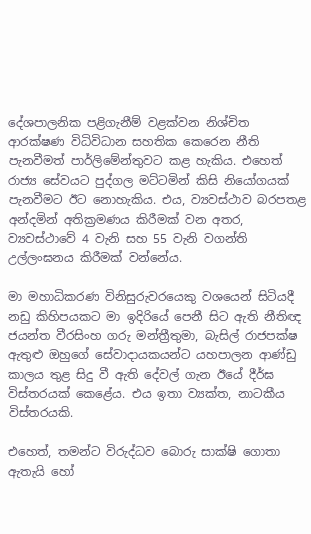දේශපාලනික පළිගැනීම් වළක්වන නිශ්චිත ආරක්ෂණ විධිවිධාන සහතික කෙරෙන නීති පැනවීමත් පාර්ලිමේන්තුවට කළ හැකිය. එහෙත් රාජ්‍ය සේවයට පුද්ගල මට්ටමින් කිසි නියෝගයක් පැනවීමට ඊට නොහැකිය. එය, ව්‍යවස්ථාව බරපතළ අන්දමින් අතික්‍රමණය කිරීමක් වන අතර, ව්‍යවස්ථාවේ 4 වැනි සහ 55 වැනි වගන්ති උල්ලංඝනය කිරීමක් වන්නේය.

මා මහාධිකරණ විනිසුරුවරයෙකු වශයෙන් සිටියදී නඩු කිහිපයකට මා ඉදිරියේ පෙනී සිට ඇති නීතිඥ ජයන්ත වීරසිංහ ගරු මන්ත්‍රීතුමා, බැසිල් රාජපක්ෂ ඇතුළු ඔහුගේ සේවාදායකයන්ට යහපාලන ආණ්ඩු කාලය තුළ සිදු වී ඇති දේවල් ගැන ඊයේ දීර්ඝ විස්තරයක් කෙළේය. එය ඉතා ව්‍යක්ත, නාටකීය විස්තරයකි.

එහෙත්, තමන්ට විරුද්ධව බොරු සාක්ෂි ගොතා ඇතැයි හෝ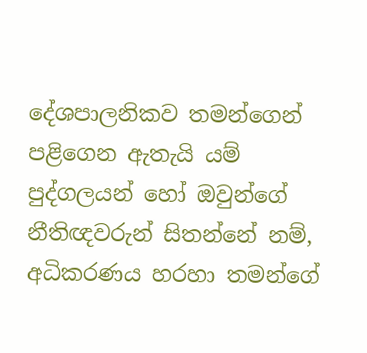දේශපාලනිකව තමන්ගෙන් පළිගෙන ඇතැයි යම් පුද්ගලයන් හෝ ඔවුන්ගේ නීතිඥවරුන් සිතන්නේ නම්, අධිකරණය හරහා තමන්ගේ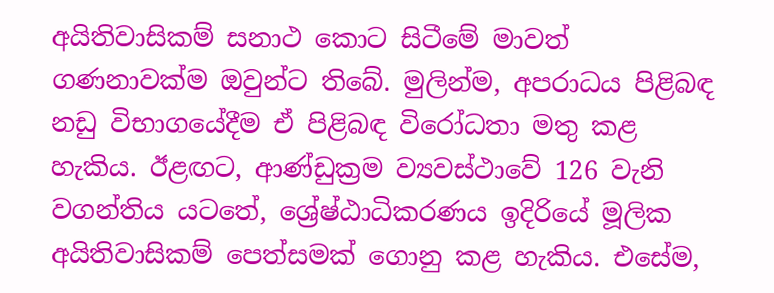අයිතිවාසිකම් සනාථ කොට සිටීමේ මාවත් ගණනාවක්ම ඔවුන්ට තිබේ. මුලින්ම, අපරාධය පිළිබඳ නඩු විභාගයේදීම ඒ පිළිබඳ විරෝධතා මතු කළ හැකිය. ඊළඟට, ආණ්ඩුක්‍රම ව්‍යවස්ථාවේ 126 වැනි වගන්තිය යටතේ, ශ්‍රේෂ්ඨාධිකරණය ඉදිරියේ මූලික අයිතිවාසිකම් පෙත්සමක් ගොනු කළ හැකිය. එසේම,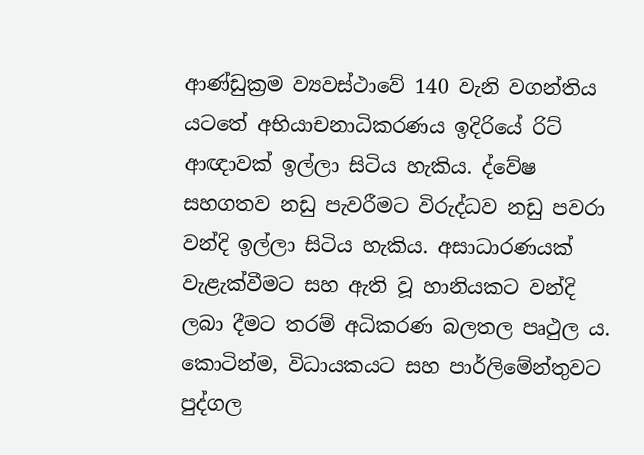ආණ්ඩුක්‍රම ව්‍යවස්ථාවේ 140 වැනි වගන්තිය යටතේ අභියාචනාධිකරණය ඉදිරියේ රිට් ආඥාවක් ඉල්ලා සිටිය හැකිය. ද්වේෂ සහගතව නඩු පැවරීමට විරුද්ධව නඩු පවරා වන්දි ඉල්ලා සිටිය හැකිය. අසාධාරණයක් වැළැක්වීමට සහ ඇති වූ හානියකට වන්දි ලබා දීමට තරම් අධිකරණ බලතල පෘථුල ය. කොටින්ම, විධායකයට සහ පාර්ලිමේන්තුවට පුද්ගල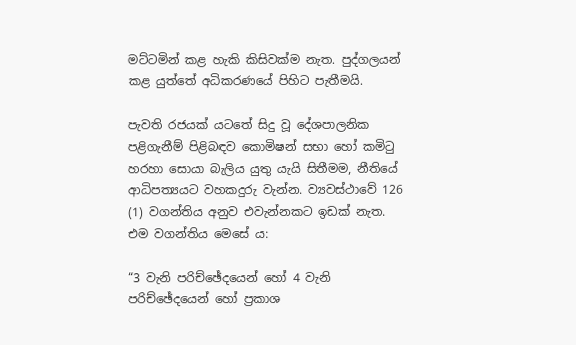මට්ටමින් කළ හැකි කිසිවක්ම නැත. පුද්ගලයන් කළ යුත්තේ අධිකරණයේ පිහිට පැතීමයි.

පැවති රජයක් යටතේ සිදු වූ දේශපාලනික පළිගැනීම් පිළිබඳව කොමිෂන් සභා හෝ කමිටු හරහා සොයා බැලිය යුතු යැයි සිතීමම, නීතියේ ආධිපත්‍යයට වහකදුරු වැන්න. ව්‍යවස්ථාවේ 126 (1) වගන්තිය අනුව එවැන්නකට ඉඩක් නැත. එම වගන්තිය මෙසේ ය:

“3 වැනි පරිච්ඡේදයෙන් හෝ 4 වැනි පරිච්ඡේදයෙන් හෝ ප්‍රකාශ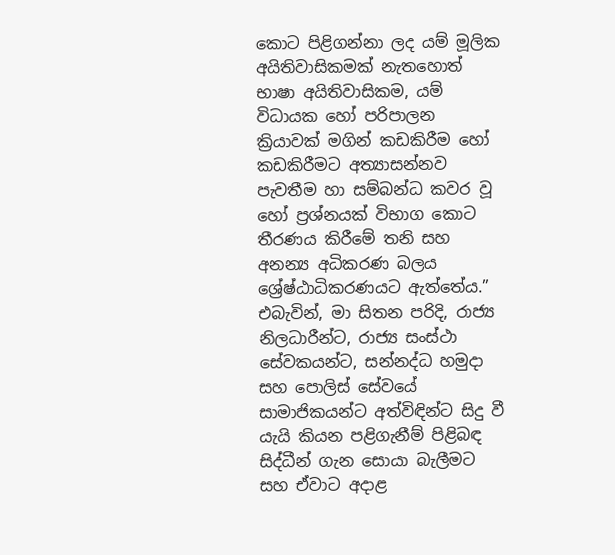කොට පිළිගන්නා ලද යම් මූලික අයිතිවාසිකමක් නැතහොත් භාෂා අයිතිවාසිකම, යම් විධායක හෝ පරිපාලන ක්‍රියාවක් මගින් කඩකිරීම හෝ කඩකිරීමට අත්‍යාසන්නව පැවතීම හා සම්බන්ධ කවර වූ හෝ ප්‍රශ්නයක් විභාග කොට තීරණය කිරීමේ තනි සහ අනන්‍ය අධිකරණ බලය ශ්‍රේෂ්ඨාධිකරණයට ඇත්තේය.”
එබැවින්, මා සිතන පරිදි, රාජ්‍ය නිලධාරීන්ට, රාජ්‍ය සංස්ථා සේවකයන්ට, සන්නද්ධ හමුදා සහ පොලිස් සේවයේ සාමාජිකයන්ට අත්විඳින්ට සිදු වී යැයි කියන පළිගැනීම් පිළිබඳ සිද්ධීන් ගැන සොයා බැලීමට සහ ඒවාට අදාළ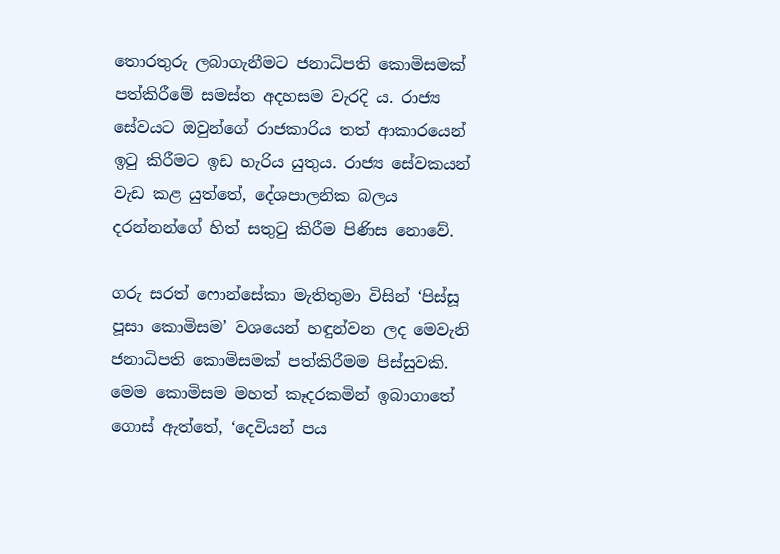තොරතුරු ලබාගැනීමට ජනාධිපති කොමිසමක් පත්කිරීමේ සමස්ත අදහසම වැරදි ය. රාජ්‍ය සේවයට ඔවුන්ගේ රාජකාරිය තත් ආකාරයෙන් ඉටු කිරීමට ඉඩ හැරිය යුතුය. රාජ්‍ය සේවකයන් වැඩ කළ යුත්තේ, දේශපාලනික බලය දරන්නන්ගේ හිත් සතුටු කිරීම පිණිස නොවේ.

ගරු සරත් ෆොන්සේකා මැතිතුමා විසින් ‘පිස්සූ පූසා කොමිසම’ වශයෙන් හඳුන්වන ලද මෙවැනි ජනාධිපති කොමිසමක් පත්කිරීමම පිස්සුවකි. මෙම කොමිසම මහත් කෑදරකමින් ඉබාගාතේ ගොස් ඇත්තේ, ‘දෙවියන් පය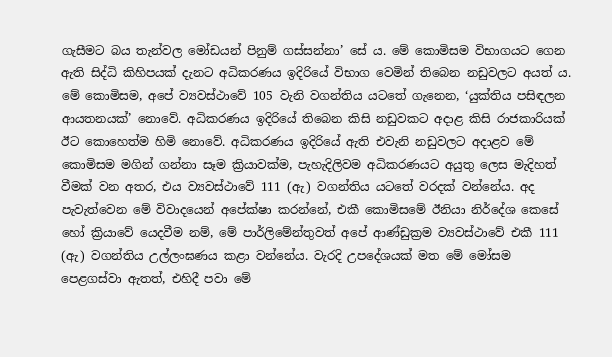ගැසීමට බය තැන්වල මෝඩයන් පිනුම් ගස්සන්නා’ සේ ය. මේ කොමිසම විභාගයට ගෙන ඇති සිද්ධි කිහිපයක් දැනට අධිකරණය ඉදිරියේ විභාග වෙමින් තිබෙන නඩුවලට අයත් ය. මේ කොමිසම, අපේ ව්‍යවස්ථාවේ 105 වැනි වගන්තිය යටතේ ගැනෙන, ‘යුක්තිය පසිඳලන ආයතනයක්’ නොවේ. අධිකරණය ඉදිරියේ තිබෙන කිසි නඩුවකට අදාළ කිසි රාජකාරියක් ඊට කොහෙත්ම හිමි නොවේ. අධිකරණය ඉදිරියේ ඇති එවැනි නඩුවලට අදාළව මේ කොමිසම මගින් ගන්නා සෑම ක්‍රියාවක්ම, පැහැදිලිවම අධිකරණයට අයුතු ලෙස මැදිහත් වීමක් වන අතර, එය ව්‍යවස්ථාවේ 111 (ඇ) වගන්තිය යටතේ වරදක් වන්නේය. අද පැවැත්වෙන මේ විවාදයෙන් අපේක්ෂා කරන්නේ, එකී කොමිසමේ ඊනියා නිර්දේශ කෙසේ හෝ ක්‍රියාවේ යෙදවීම නම්, මේ පාර්ලිමේන්තුවත් අපේ ආණ්ඩුක්‍රම ව්‍යවස්ථාවේ එකී 111 (ඇ) වගන්තිය උල්ලංඝණය කළා වන්නේය. වැරදි උපදේශයක් මත මේ මෝසම පෙළගස්වා ඇතත්, එහිදී පවා මේ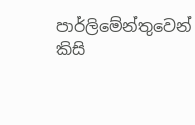පාර්ලිමේන්තුවෙන් කිසි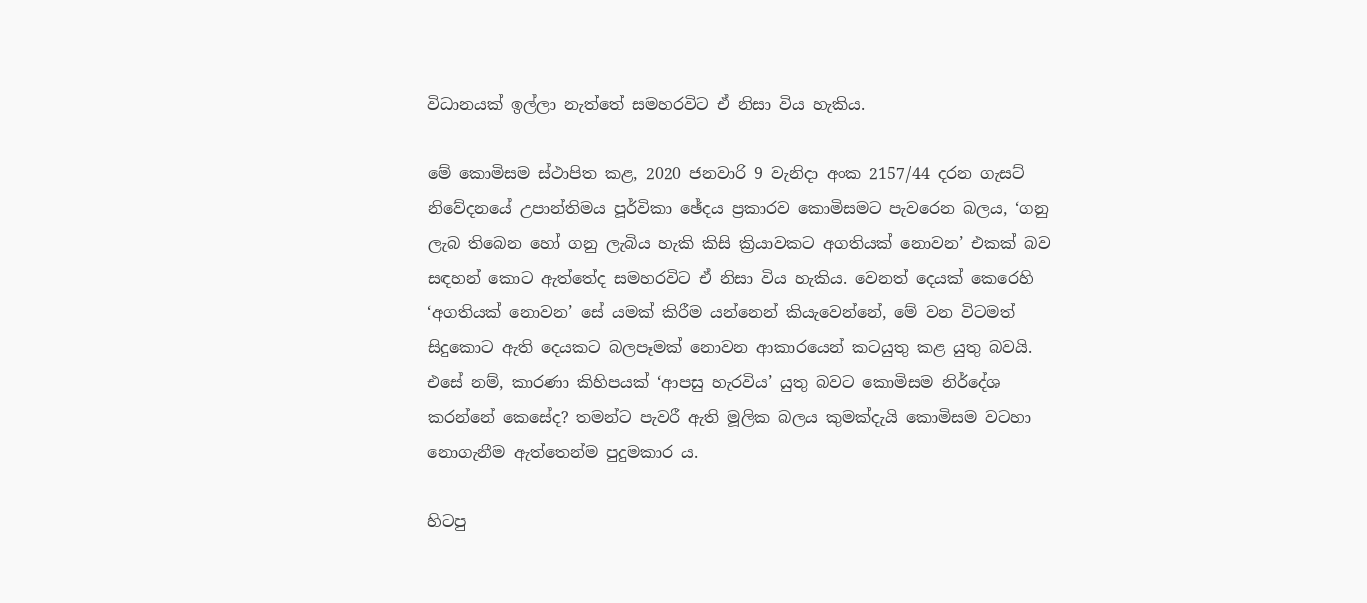විධානයක් ඉල්ලා නැත්තේ සමහරවිට ඒ නිසා විය හැකිය.

මේ කොමිසම ස්ථාපිත කළ, 2020 ජනවාරි 9 වැනිදා අංක 2157/44 දරන ගැසට් නිවේදනයේ උපාන්තිමය පූර්විකා ඡේදය ප්‍රකාරව කොමිසමට පැවරෙන බලය, ‘ගනු ලැබ තිබෙන හෝ ගනු ලැබිය හැකි කිසි ක්‍රියාවකට අගතියක් නොවන’ එකක් බව සඳහන් කොට ඇත්තේද සමහරවිට ඒ නිසා විය හැකිය. වෙනත් දෙයක් කෙරෙහි ‘අගතියක් නොවන’ සේ යමක් කිරීම යන්නෙන් කියැවෙන්නේ, මේ වන විටමත් සිදුකොට ඇති දෙයකට බලපෑමක් නොවන ආකාරයෙන් කටයුතු කළ යුතු බවයි. එසේ නම්, කාරණා කිහිපයක් ‘ආපසු හැරවිය’ යුතු බවට කොමිසම නිර්දේශ කරන්නේ කෙසේද? තමන්ට පැවරී ඇති මූලික බලය කුමක්දැයි කොමිසම වටහා නොගැනීම ඇත්තෙන්ම පුදුමකාර ය.

හිටපු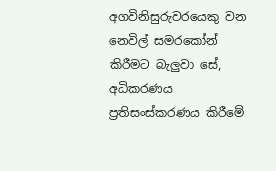අගවිනිසුරුවරයෙකු වන නෙවිල් සමරකෝන් කිරීමට බැලුවා සේ, අධිකරණය ප්‍රතිසංස්කරණය කිරීමේ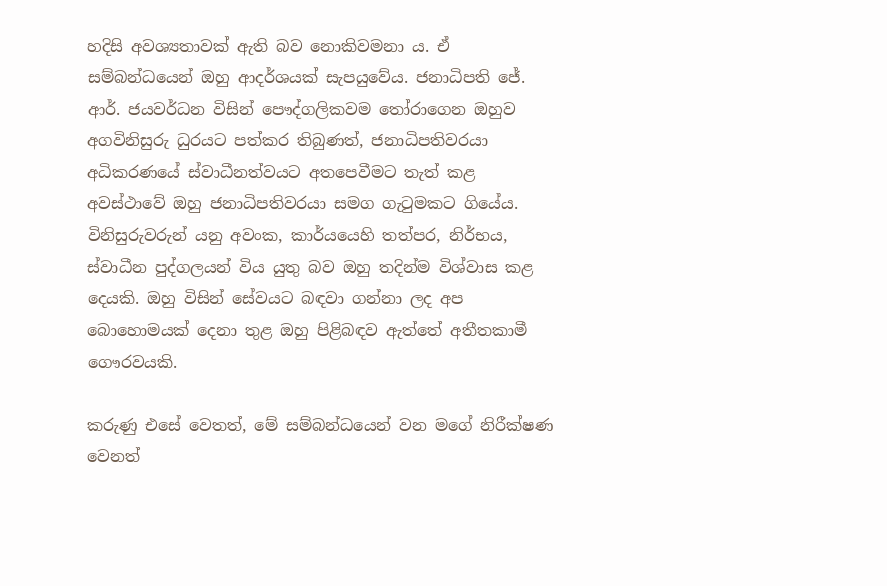හදිසි අවශ්‍යතාවක් ඇති බව නොකිවමනා ය. ඒ සම්බන්ධයෙන් ඔහු ආදර්ශයක් සැපයුවේය. ජනාධිපති ජේ. ආර්. ජයවර්ධන විසින් පෞද්ගලිකවම තෝරාගෙන ඔහුව අගවිනිසුරු ධුරයට පත්කර තිබුණත්, ජනාධිපතිවරයා අධිකරණයේ ස්වාධීනත්වයට අතපෙවීමට තැත් කළ අවස්ථාවේ ඔහු ජනාධිපතිවරයා සමග ගැටුමකට ගියේය. විනිසුරුවරුන් යනු අවංක, කාර්යයෙහි තත්පර, නිර්භය, ස්වාධීන පුද්ගලයන් විය යුතු බව ඔහු තදින්ම විශ්වාස කළ දෙයකි. ඔහු විසින් සේවයට බඳවා ගන්නා ලද අප බොහොමයක් දෙනා තුළ ඔහු පිළිබඳව ඇත්තේ අතීතකාමී ගෞරවයකි.

කරුණු එසේ වෙතත්, මේ සම්බන්ධයෙන් වන මගේ නිරීක්ෂණ වෙනත්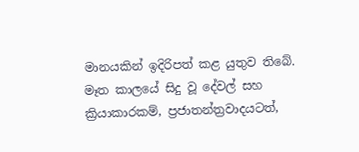මානයකින් ඉදිරිපත් කළ යුතුව තිබේ. මෑත කාලයේ සිදු වූ දේවල් සහ ක්‍රියාකාරකම්, ප්‍රජාතන්ත්‍රවාදයටත්,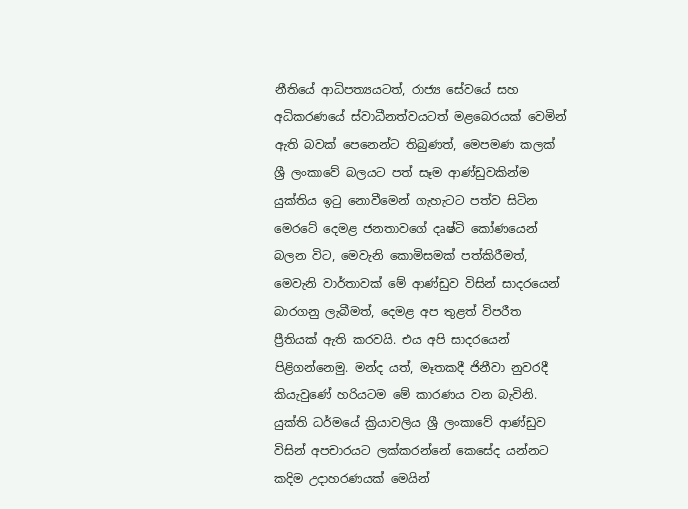නීතියේ ආධිපත්‍යයටත්, රාජ්‍ය සේවයේ සහ අධිකරණයේ ස්වාධීනත්වයටත් මළබෙරයක් වෙමින් ඇති බවක් පෙනෙන්ට තිබුණත්, මෙපමණ කලක් ශ්‍රී ලංකාවේ බලයට පත් සෑම ආණ්ඩුවකින්ම යුක්තිය ඉටු නොවීමෙන් ගැහැටට පත්ව සිටින මෙරටේ දෙමළ ජනතාවගේ දෘෂ්ටි කෝණයෙන් බලන විට, මෙවැනි කොමිසමක් පත්කිරීමත්, මෙවැනි වාර්තාවක් මේ ආණ්ඩුව විසින් සාදරයෙන් බාරගනු ලැබීමත්, දෙමළ අප තුළත් විපරීත ප්‍රීතියක් ඇති කරවයි. එය අපි සාදරයෙන් පිළිගන්නෙමු. මන්ද යත්, මෑතකදී ජිනීවා නුවරදී කියැවුණේ හරියටම මේ කාරණය වන බැවිනි. යුක්ති ධර්මයේ ක්‍රියාවලිය ශ්‍රී ලංකාවේ ආණ්ඩුව විසින් අපචාරයට ලක්කරන්නේ කෙසේද යන්නට කදිම උදාහරණයක් මෙයින්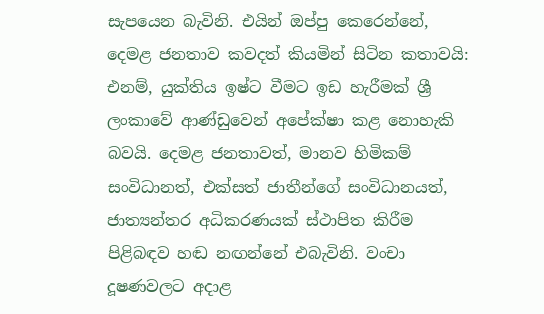සැපයෙන බැවිනි. එයින් ඔප්පු කෙරෙන්නේ, දෙමළ ජනතාව කවදත් කියමින් සිටින කතාවයි: එනම්, යුක්තිය ඉෂ්ට වීමට ඉඩ හැරීමක් ශ්‍රී ලංකාවේ ආණ්ඩුවෙන් අපේක්ෂා කළ නොහැකි බවයි. දෙමළ ජනතාවත්, මානව හිමිකම් සංවිධානත්, එක්සත් ජාතීන්ගේ සංවිධානයත්, ජාත්‍යන්තර අධිකරණයක් ස්ථාපිත කිරීම පිළිබඳව හඬ නඟන්නේ එබැවිනි. වංචා දූෂණවලට අදාළ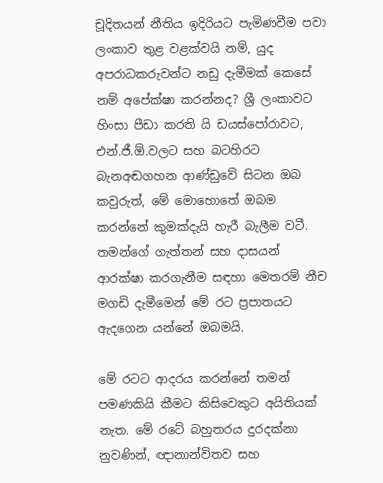චූදිතයන් නීතිය ඉදිරියට පැමිණවීම පවා ලංකාව තුළ වළක්වයි නම්, යුද අපරාධකරුවන්ට නඩු දැමීමක් කෙසේ නම් අපේක්ෂා කරන්නද? ශ්‍රී ලංකාවට හිංසා පීඩා කරති යි ඩයස්පෝරාවට, එන්.ජී.ඕ.වලට සහ බටහිරට බැනඅඬගහන ආණ්ඩුවේ සිටන ඔබ කවුරුත්, මේ මොහොතේ ඔබම කරන්නේ කුමක්දැයි හැරී බැලීම වටී. තමන්ගේ ගැත්තන් සහ දාසයන් ආරක්ෂා කරගැනීම සඳහා මෙතරම් නීච මගඩි දැමීමෙන් මේ රට ප්‍රපාතයට ඇදගෙන යන්නේ ඔබමයි.

මේ රටට ආදරය කරන්නේ තමන් පමණකියි කීමට කිසිවෙකුට අයිතියක් නැත. මේ රටේ බහුතරය දුරදක්නා නුවණින්, ඥානාන්විතව සහ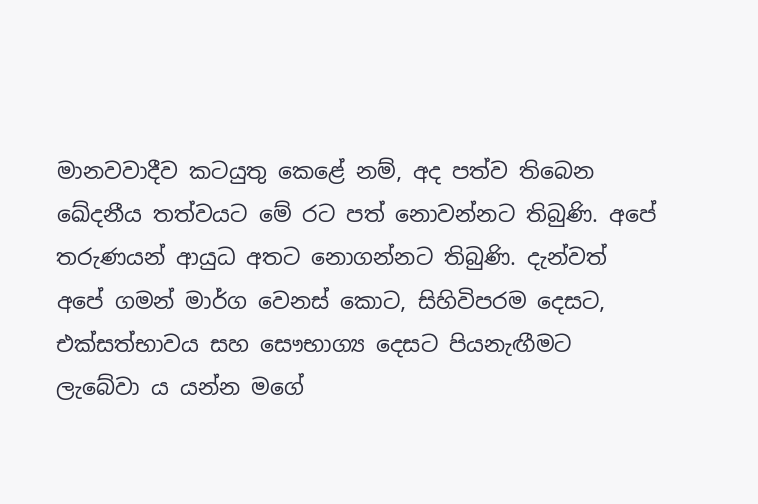මානවවාදීව කටයුතු කෙළේ නම්, අද පත්ව තිබෙන ඛේදනීය තත්වයට මේ රට පත් නොවන්නට තිබුණි. අපේ තරුණයන් ආයුධ අතට නොගන්නට තිබුණි. දැන්වත් අපේ ගමන් මාර්ග වෙනස් කොට, සිහිවිපරම දෙසට, එක්සත්භාවය සහ සෞභාග්‍ය දෙසට පියනැඟීමට ලැබේවා ය යන්න මගේ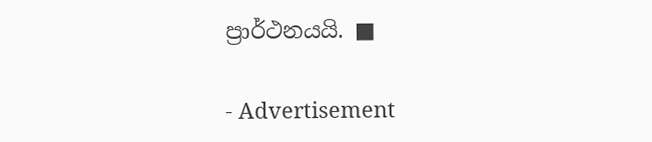ප්‍රාර්ථනයයි. ■

- Advertisement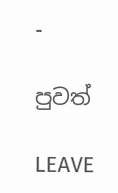-

පුවත්

LEAVE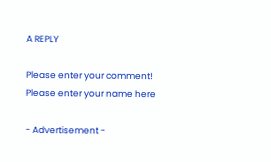A REPLY

Please enter your comment!
Please enter your name here

- Advertisement -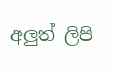අලුත් ලිපි